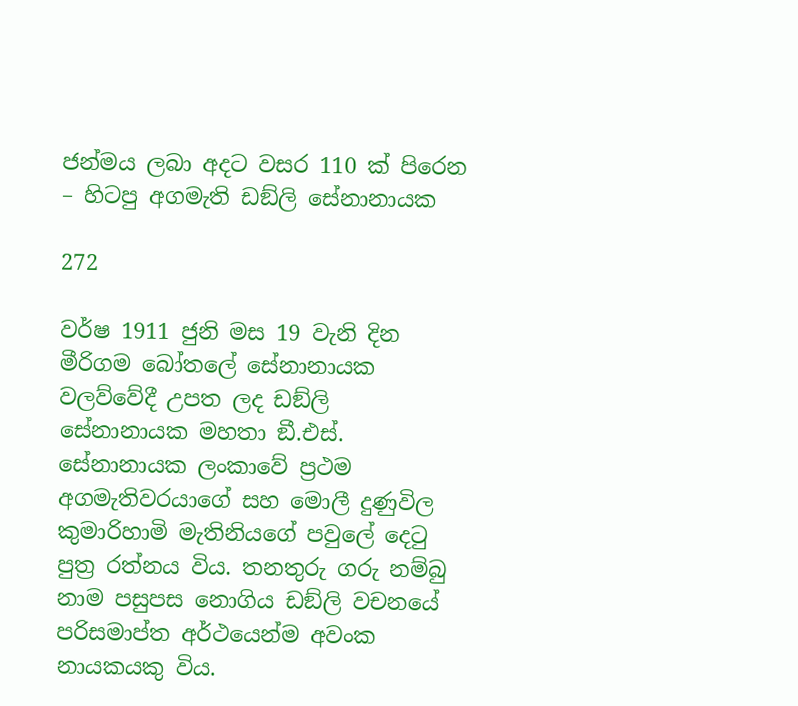ජන්මය ලබා අදට වසර 110 ක් පිරෙන – හිටපු අගමැති ඩඞ්ලි සේනානායක

272

වර්ෂ 1911 ජුනි මස 19 වැනි දින මීරිගම බෝතලේ සේනානායක වලව්වේදී උපත ලද ඩඞ්ලි සේනානායක මහතා ඞී.එස්. සේනානායක ලංකාවේ ප්‍රථම අගමැතිවරයාගේ සහ මොලී දුණුවිල කුමාරිහාමි මැතිනියගේ පවුලේ දෙටු පුත්‍ර රත්නය විය. තනතුරු ගරු නම්බු නාම පසුපස නොගිය ඩඞ්ලි වචනයේ පරිසමාප්ත අර්ථයෙන්ම අවංක නායකයකු විය.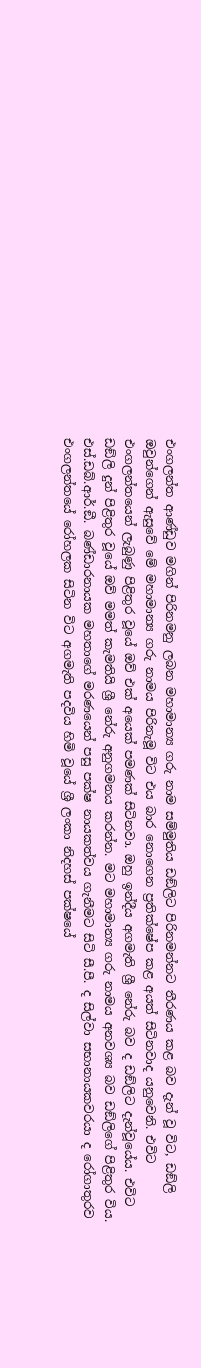එංගලන්ත ආණ්ඩුව මගින් පිරිනමනු ලබන මහාමාන්‍ය ගරු නාම සම්මුතිය ඩඞ්ලිට පිරිනමන්නට තීරණය කළ බව දැන් වූ විට, ඩඞ්ලි ඔවුන්ගෙන් ඇසුවේ මේ මහාමාන්‍ය ගරු නාමය පිරිනැමූ විට එය බාර නොගෙන ප්‍රතික්ෂේප කළ අයත් සිටිනවාද යනුවෙනි. එවිට එංගලන්තයෙන් ලැබුණු පිළිතුර වූයේ ඔව් එක් අයෙක් පමණක් සිටිනවා. ඔහු ඉන්දීය අගමැති ශ්‍රී නේරු බව ද ඩඞ්ලිට දැන්වූයේය. එවිට ඩඞ්ලි දුන් පිළිතුර වූයේ ඔව් මමත් කැමතියි ශ්‍රී නේරු අනුගමනය කරන්න. මට මහාමාන්‍ය ගරු නාමය අනවශ්‍ය බව ඩඞ්ලිගේ පිළිතුර විය. එස්.ඩබ්.ආර්.ඞී. බණ්ඩාරනායක මහතාගේ මරණයෙන් පසු පක්ෂ නායකත්වය ගැනීමට සිටි සී.පී. ද සිල්වා සභානායකවරයා ද රෝගාතුරව එංගලන්තයේ රෝහලක සිටින විට අගමැති පදවිය හිමි වූයේ ශ්‍රී ලංකා නිදහස් පක්ෂයේ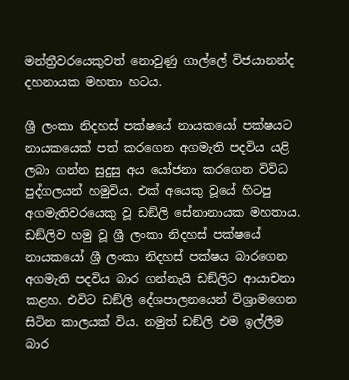මන්ත්‍රීවරයෙකුවත් නොවුණු ගාල්ලේ විජයානන්ද දහනායක මහතා හටය.

ශ්‍රී ලංකා නිදහස් පක්ෂයේ නායකයෝ පක්ෂයට නායකයෙක් පත් කරගෙන අගමැති පදවිය යළි ලබා ගන්න සුදුසු අය යෝජනා කරගෙන විවිධ පුද්ගලයන් හමුවිය. එක් අයෙකු වූයේ හිටපු අගමැතිවරයෙකු වූ ඩඞ්ලි සේනානායක මහතාය. ඩඞ්ලිව හමු වූ ශ්‍රී ලංකා නිදහස් පක්ෂයේ නායකයෝ ශ්‍රී ලංකා නිදහස් පක්ෂය බාරගෙන අගමැති පදවිය බාර ගන්නැයි ඩඞ්ලිට ආයාචනා කළහ. එවිට ඩඞ්ලි දේශපාලනයෙන් විශ්‍රාමගෙන සිටින කාලයක් විය. නමුත් ඩඞ්ලි එම ඉල්ලීම බාර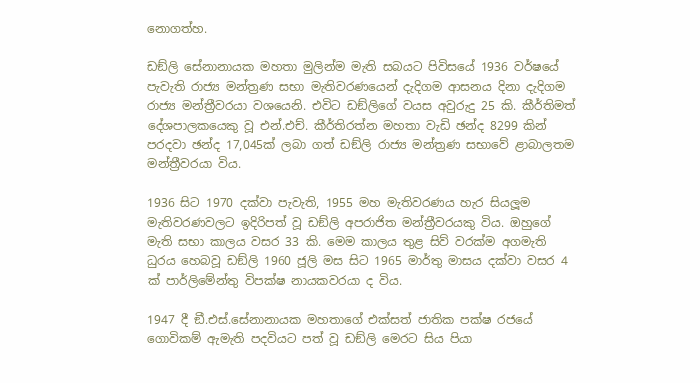නොගත්හ.

ඩඞ්ලි සේනානායක මහතා මුලින්ම මැති සබයට පිවිසයේ 1936 වර්ෂයේ පැවැති රාජ්‍ය මන්ත්‍රණ සභා මැතිවරණයෙන් දැදිගම ආසනය දිනා දැදිගම රාජ්‍ය මන්ත්‍රීවරයා වශයෙනි. එවිට ඩඞ්ලිගේ වයස අවුරුදු 25 කි. කීර්තිමත් දේශපාලකයෙකු වූ එන්.එච්. කීර්තිරත්න මහතා වැඩි ඡන්ද 8299 කින් පරදවා ඡන්ද 17,045ක් ලබා ගත් ඩඞ්ලි රාජ්‍ය මන්ත්‍රණ සභාවේ ළාබාලතම මන්ත්‍රීවරයා විය.

1936 සිට 1970 දක්වා පැවැති, 1955 මහ මැතිවරණය හැර සියලූම මැතිවරණවලට ඉදිරිපත් වූ ඩඞ්ලි අපරාජිත මන්ත්‍රීවරයකු විය. ඔහුගේ මැති සභා කාලය වසර 33 කි. මෙම කාලය තුළ සිව් වරක්ම අගමැති ධුරය හෙබවූ ඩඞ්ලි 1960 ජූලි මස සිට 1965 මාර්තු මාසය දක්වා වසර 4 ක් පාර්ලිමේන්තු විපක්ෂ නායකවරයා ද විය.

1947 දී ඞී.එස්.සේනානායක මහතාගේ එක්සත් ජාතික පක්ෂ රජයේ ගොවිකම් ඇමැති පදවියට පත් වූ ඩඞ්ලි මෙරට සිය පියා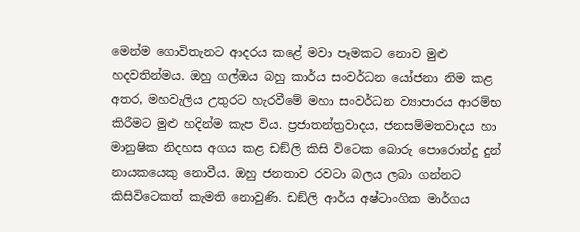මෙන්ම ගොවිතැනට ආදරය කළේ මවා පෑමකට නොව මුළු හදවතින්මය. ඔහු ගල්ඔය බහු කාර්ය සංවර්ධන යෝජනා නිම කළ අතර, මහවැලිය උතුරට හැරවීමේ මහා සංවර්ධන ව්‍යාපාරය ආරම්භ කිරීමට මුළු හදින්ම කැප විය. ප්‍රජාතන්ත්‍රවාදය, ජනසම්මතවාදය හා මානුෂික නිදහස අගය කළ ඩඞ්ලි කිසි විටෙක බොරු පොරොන්දු දුන් නායකයෙකු නොවීය. ඔහු ජනතාව රවටා බලය ලබා ගන්නට කිසිවිටෙකත් කැමති නොවුණි. ඩඞ්ලි ආර්ය අෂ්ටාංගික මාර්ගය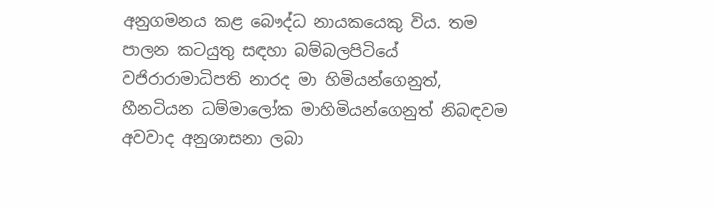අනුගමනය කළ බෞද්ධ නායකයෙකු විය. තම පාලන කටයුතු සඳහා බම්බලපිටියේ වජිරාරාමාධිපති නාරද මා හිමියන්ගෙනුත්, හීනටියන ධම්මාලෝක මාහිමියන්ගෙනුත් නිබඳවම අවවාද අනුශාසනා ලබා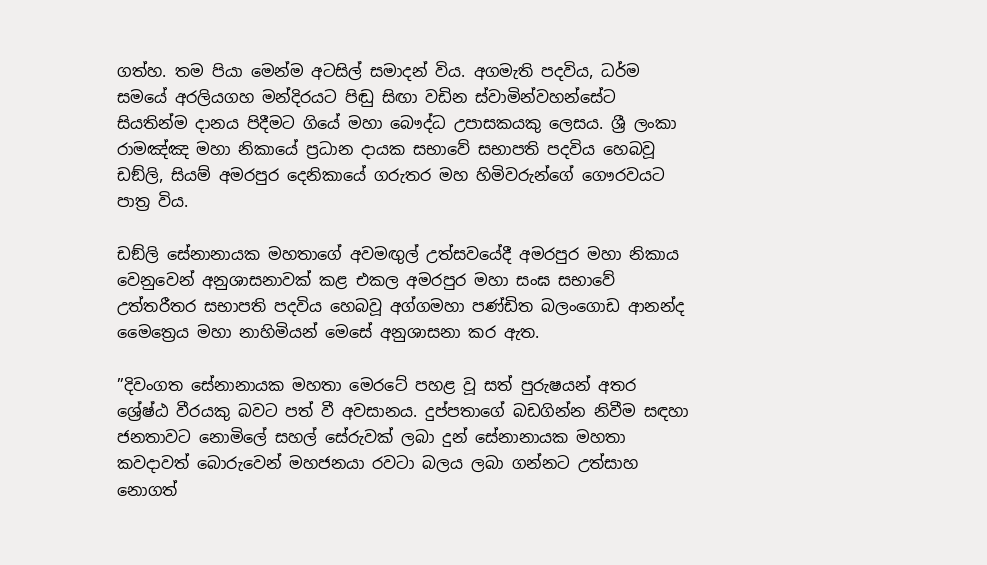ගත්හ. තම පියා මෙන්ම අටසිල් සමාදන් විය. අගමැති පදවිය, ධර්ම සමයේ අරලියගහ මන්දිරයට පිඬු සිඟා වඩින ස්වාමින්වහන්සේට සියතින්ම දානය පිදීමට ගියේ මහා බෞද්ධ උපාසකයකු ලෙසය. ශ්‍රී ලංකා රාමඤ්ඤ මහා නිකායේ ප්‍රධාන දායක සභාවේ සභාපති පදවිය හෙබවූ ඩඞ්ලි, සියම් අමරපුර දෙනිකායේ ගරුතර මහ හිමිවරුන්ගේ ගෞරවයට පාත්‍ර විය.

ඩඞ්ලි සේනානායක මහතාගේ අවමඟුල් උත්සවයේදී අමරපුර මහා නිකාය වෙනුවෙන් අනුශාසනාවක් කළ එකල අමරපුර මහා සංඝ සභාවේ උත්තරීතර සභාපති පදවිය හෙබවූ අග්ගමහා පණ්ඩිත බලංගොඩ ආනන්ද මෛත්‍රෙය මහා නාහිමියන් මෙසේ අනුශාසනා කර ඇත.

”දිවංගත සේනානායක මහතා මෙරටේ පහළ වූ සත් පුරුෂයන් අතර ශ්‍රේෂ්ඨ වීරයකු බවට පත් වී අවසානය. දුප්පතාගේ බඩගින්න නිවීම සඳහා ජනතාවට නොමිලේ සහල් සේරුවක් ලබා දුන් සේනානායක මහතා කවදාවත් බොරුවෙන් මහජනයා රවටා බලය ලබා ගන්නට උත්සාහ නොගත්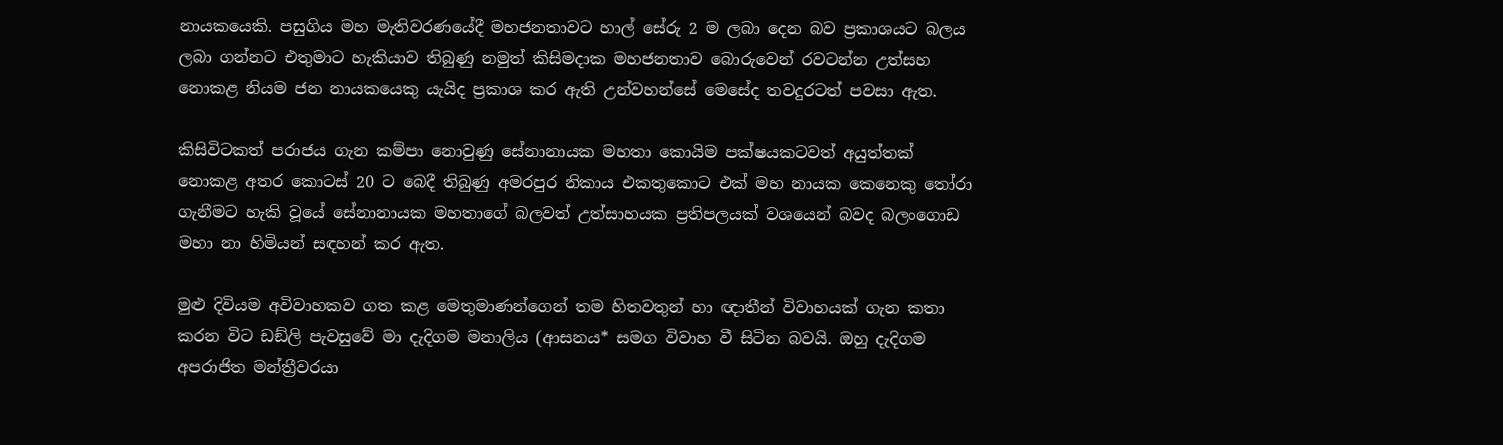නායකයෙකි. පසුගිය මහ මැතිවරණයේදී මහජනතාවට හාල් සේරු 2 ම ලබා දෙන බව ප්‍රකාශයට බලය ලබා ගන්නට එතුමාට හැකියාව තිබුණු නමුත් කිසිමදාක මහජනතාව බොරුවෙන් රවටන්න උත්සහ නොකළ නියම ජන නායකයෙකු යැයිද ප්‍රකාශ කර ඇති උන්වහන්සේ මෙසේද තවදුරටත් පවසා ඇත.

කිසිවිටකත් පරාජය ගැන කම්පා නොවුණු සේනානායක මහතා කොයිම පක්ෂයකටවත් අයුත්තක් නොකළ අතර කොටස් 20 ට බෙදී තිබුණු අමරපුර නිකාය එකතුකොට එක් මහ නායක කෙනෙකු තෝරා ගැනීමට හැකි වූයේ සේනානායක මහතාගේ බලවත් උත්සාහයක ප්‍රතිපලයක් වශයෙන් බවද බලංගොඩ මහා නා හිමියන් සඳහන් කර ඇත.

මුළු දිවියම අවිවාහකව ගත කළ මෙතුමාණන්ගෙන් තම හිතවතුන් හා ඥාතීන් විවාහයක් ගැන කතා කරන විට ඩඞ්ලි පැවසුවේ මා දැදිගම මනාලිය (ආසනය* සමග විවාහ වී සිටින බවයි. ඔහු දැදිගම අපරාජිත මන්ත්‍රීවරයා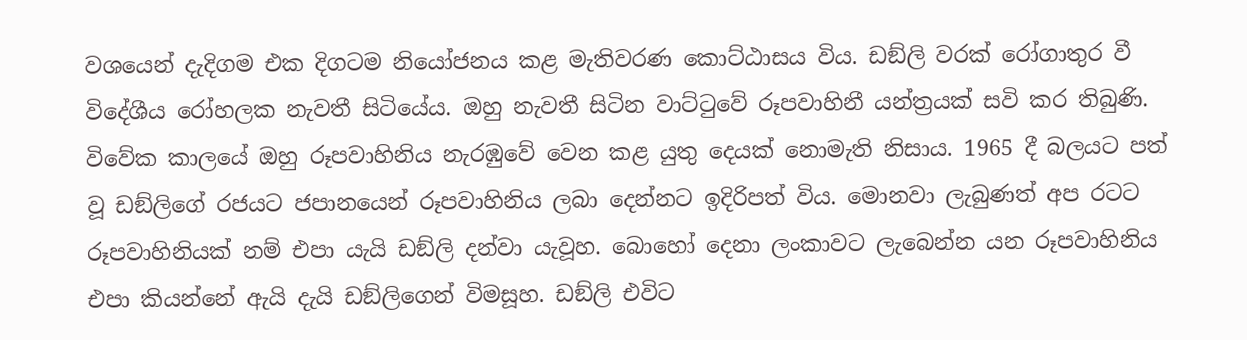වශයෙන් දැදිගම එක දිගටම නියෝජනය කළ මැතිවරණ කොට්ඨාසය විය. ඩඞ්ලි වරක් රෝගාතුර වී විදේශීය රෝහලක නැවතී සිටියේය. ඔහු නැවතී සිටින වාට්ටුවේ රූපවාහිනී යන්ත්‍රයක් සවි කර තිබුණි. විවේක කාලයේ ඔහු රූපවාහිනිය නැරඹුවේ වෙන කළ යුතු දෙයක් නොමැති නිසාය. 1965 දී බලයට පත් වූ ඩඞ්ලිගේ රජයට ජපානයෙන් රූපවාහිනිය ලබා දෙන්නට ඉදිරිපත් විය. මොනවා ලැබුණත් අප රටට රූපවාහිනියක් නම් එපා යැයි ඩඞ්ලි දන්වා යැවූහ. බොහෝ දෙනා ලංකාවට ලැබෙන්න යන රූපවාහිනිය එපා කියන්නේ ඇයි දැයි ඩඞ්ලිගෙන් විමසූහ. ඩඞ්ලි එවිට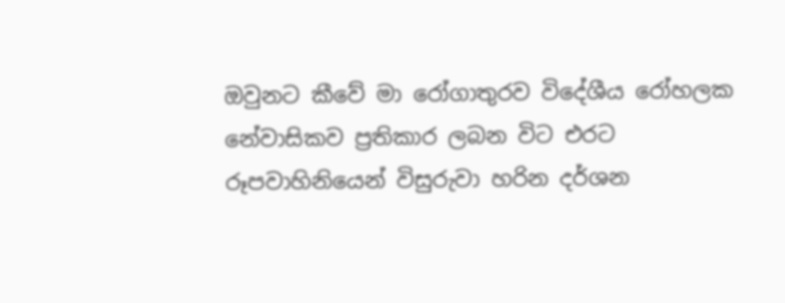ඔවුනට කීවේ මා රෝගාතුරව විදේශීය රෝහලක නේවාසිකව ප්‍රතිකාර ලබන විට එරට රූපවාහිනියෙන් විසුරුවා හරින දර්ශන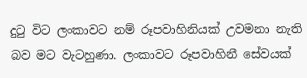දුටු විට ලංකාවට නම් රූපවාහිනියක් උවමනා නැති බව මට වැටහුණා. ලංකාවට රූපවාහිනී සේවයක්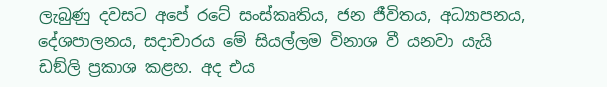ලැබුණු දවසට අපේ රටේ සංස්කෘතිය, ජන ජීවිතය, අධ්‍යාපනය, දේශපාලනය, සදාචාරය මේ සියල්ලම විනාශ වී යනවා යැයි ඩඞ්ලි ප්‍රකාශ කළහ. අද එය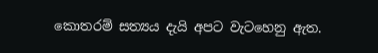කොතරම් සත්‍යය දැයි අපට වැටහෙනු ඇත.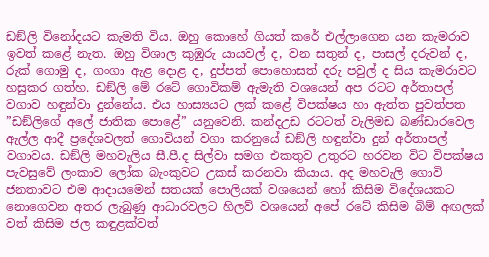ඩඞ්ලි විනෝදයට කැමති විය. ඔහු කොහේ ගියත් කරේ එල්ලාගෙන යන කැමරාව ඉවත් කළේ නැත. ඔහු විශාල කුඹුරු යායවල් ද, වන සතුන් ද, පාසල් දරුවන් ද, රුක් ගොමු ද, ගංගා ඇළ දොළ ද, දුප්පත් පොහොසත් දරු පවුල් ද සිය කැමරාවට හසුකර ගත්හ. ඩඞ්ලි මේ රටේ ගොවිකම් ඇමැති වශයෙන් අප රටට අර්තාපල් වගාව හඳුන්වා දුන්නේය. එය හාස්‍යයට ලක් කළේ විපක්ෂය හා ඇත්ත පුවත්පත ”ඩඞ්ලිගේ අලේ ජාතික පොළේ” යනුවෙනි. කන්දඋඩ රටටත් වැලිමඩ බණ්ඩාරවෙල ඇල්ල ආදී ප්‍රදේශවලත් ගොවියන් වගා කරනුයේ ඩඞ්ලි හඳුන්වා දුන් අර්තාපල් වගාවය. ඩඞ්ලි මහවැලිය සී.පී.ද සිල්වා සමග එකතුව උතුරට හරවන විට විපක්ෂය පැවසුවේ ලංකාව ලෝක බැංකුවට උකස් කරනවා කියාය. අද මහවැලි ගොවි ජනතාවට එම ආදායමෙන් සතයක් පොලියක් වශයෙන් හෝ කිසිම විදේශයකට නොගෙවන අතර ලැබුණු ආධාරවලට හිලව් වශයෙන් අපේ රටේ කිසිම බිම් අඟලක් වත් කිසිම ජල කඳුළක්වත්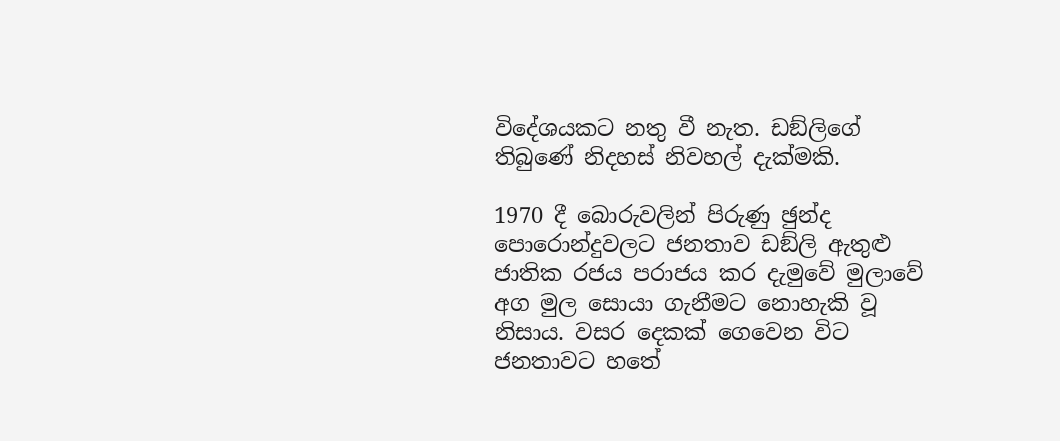විදේශයකට නතු වී නැත. ඩඞ්ලිගේ තිබුණේ නිදහස් නිවහල් දැක්මකි.

1970 දී බොරුවලින් පිරුණු ඡුන්ද පොරොන්දුවලට ජනතාව ඩඞ්ලි ඇතුළු ජාතික රජය පරාජය කර දැමුවේ මුලාවේ අග මුල සොයා ගැනීමට නොහැකි වූ නිසාය. වසර දෙකක් ගෙවෙන විට ජනතාවට හතේ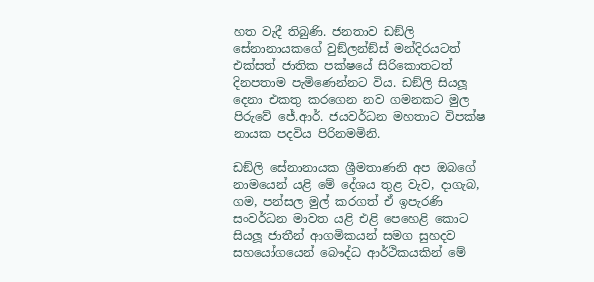හත වැදී තිබුණි. ජනතාව ඩඞ්ලි සේනානායකගේ වුඞ්ලන්ඞ්ස් මන්දිරයටත් එක්සත් ජාතික පක්ෂයේ සිරිකොතටත් දිනපතාම පැමිණෙන්නට විය. ඩඞ්ලි සියලූ දෙනා එකතු කරගෙන නව ගමනකට මුල පිරුවේ ජේ.ආර්. ජයවර්ධන මහතාට විපක්ෂ නායක පදවිය පිරිනමමිනි.

ඩඞ්ලි සේනානායක ශ්‍රීමතාණනි අප ඔබගේ නාමයෙන් යළි මේ දේශය තුළ වැව, දාගැබ, ගම, පන්සල මුල් කරගත් ඒ ඉපැරණි සංවර්ධන මාවත යළි එළි පෙහෙළි කොට සියලූ ජාතීන් ආගමිකයන් සමග සුහදව සහයෝගයෙන් බෞද්ධ ආර්ථිකයකින් මේ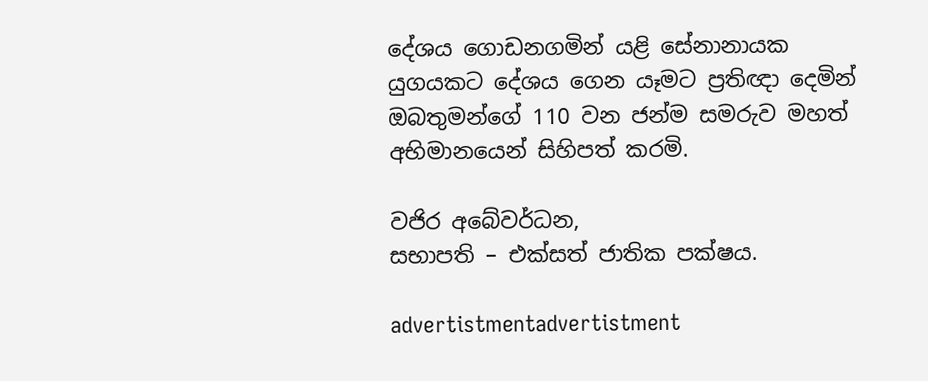දේශය ගොඩනගමින් යළි සේනානායක යුගයකට දේශය ගෙන යෑමට ප්‍රතිඥා දෙමින් ඔබතුමන්ගේ 110 වන ජන්ම සමරුව මහත් අභිමානයෙන් සිහිපත් කරමි.

වජිර අබේවර්ධන,
සභාපති – එක්සත් ජාතික පක්ෂය.

advertistmentadvertistment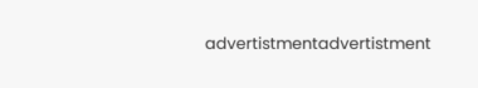advertistmentadvertistment